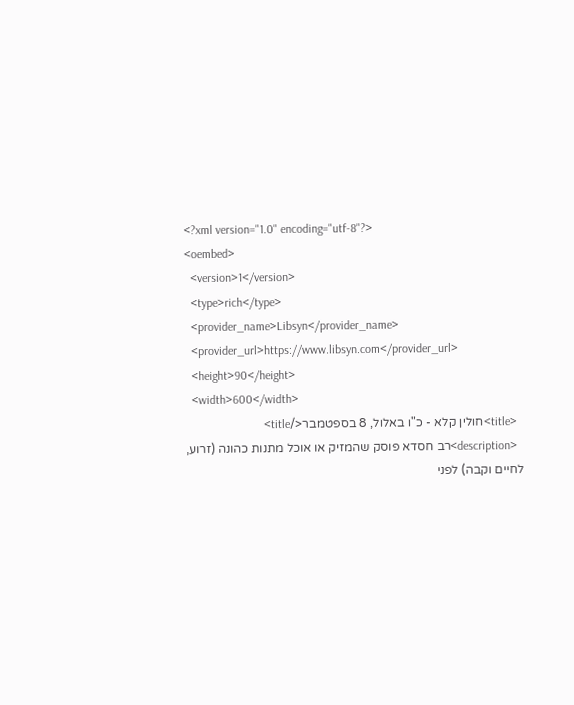<?xml version="1.0" encoding="utf-8"?>
<oembed>
  <version>1</version>
  <type>rich</type>
  <provider_name>Libsyn</provider_name>
  <provider_url>https://www.libsyn.com</provider_url>
  <height>90</height>
  <width>600</width>
  <title>חולין קלא - כ"ו באלול, 8 בספטמבר</title>
  <description>רב חסדא פוסק שהמזיק או אוכל מתנות כהונה (זרוע, לחיים וקבה) לפני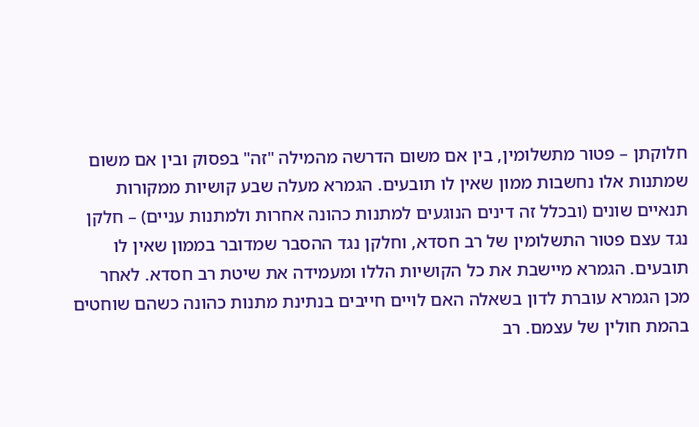חלוקתן – פטור מתשלומין, בין אם משום הדרשה מהמילה "זה" בפסוק ובין אם משום שמתנות אלו נחשבות ממון שאין לו תובעים. הגמרא מעלה שבע קושיות ממקורות תנאיים שונים (ובכלל זה דינים הנוגעים למתנות כהונה אחרות ולמתנות עניים) – חלקן נגד עצם פטור התשלומין של רב חסדא, וחלקן נגד ההסבר שמדובר בממון שאין לו תובעים. הגמרא מיישבת את כל הקושיות הללו ומעמידה את שיטת רב חסדא. לאחר מכן הגמרא עוברת לדון בשאלה האם לויים חייבים בנתינת מתנות כהונה כשהם שוחטים בהמת חולין של עצמם. רב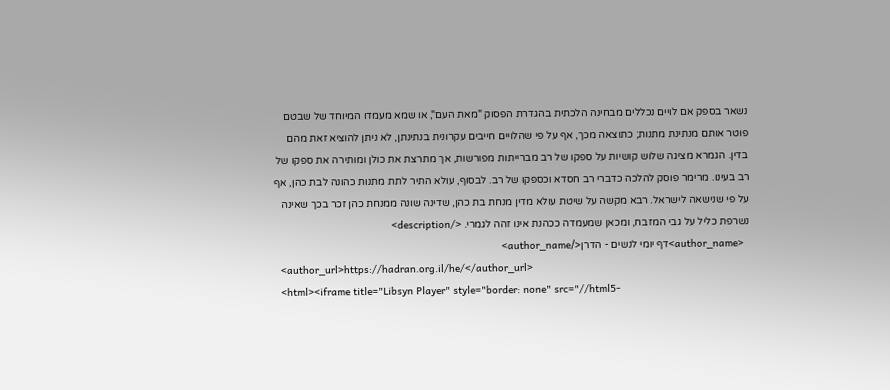נשאר בספק אם לויים נכללים מבחינה הלכתית בהגדרת הפסוק "מאת העם", או שמא מעמדו המיוחד של שבטם פוטר אותם מנתינת מתנות; כתוצאה מכך, אף על פי שהלויים חייבים עקרונית בנתינתן, לא ניתן להוציא זאת מהם בדין. הגמרא מציגה שלוש קושיות על ספקו של רב מברייתות מפורשות, אך מתרצת את כולן ומותירה את ספקו של רב בעינו. מרימר פוסק להלכה כדברי רב חסדא וכספקו של רב. לבסוף, עולא התיר לתת מתנות כהונה לבת כהן, אף על פי שנישאה לישראל. רבא מקשה על שיטת עולא מדין מנחת בת כהן, שדינה שונה ממנחת כהן זכר בכך שאינה נשרפת כליל על גבי המזבח, ומכאן שמעמדה ככהנת אינו זהה לגמרי. </description>
  <author_name>דף יומי לנשים - הדרן</author_name>
  <author_url>https://hadran.org.il/he/</author_url>
  <html><iframe title="Libsyn Player" style="border: none" src="//html5-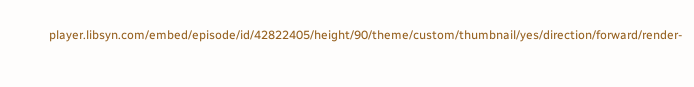player.libsyn.com/embed/episode/id/42822405/height/90/theme/custom/thumbnail/yes/direction/forward/render-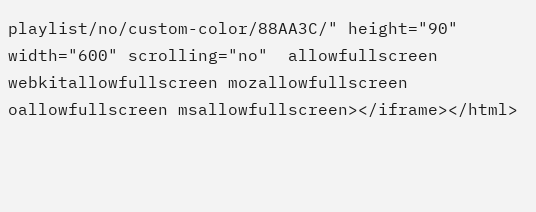playlist/no/custom-color/88AA3C/" height="90" width="600" scrolling="no"  allowfullscreen webkitallowfullscreen mozallowfullscreen oallowfullscreen msallowfullscreen></iframe></html>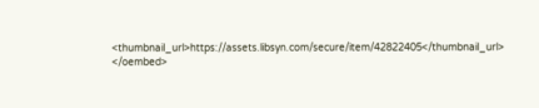<thumbnail_url>https://assets.libsyn.com/secure/item/42822405</thumbnail_url>
</oembed>